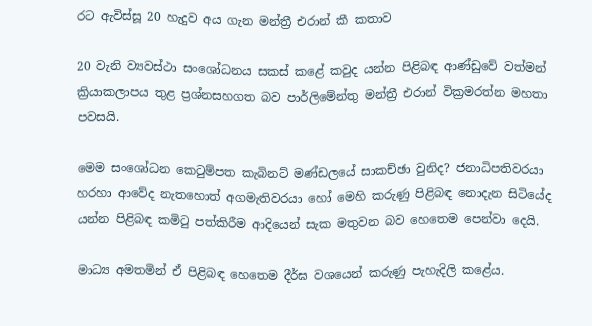රට ඇවිස්සූ 20 හැදුව අය ගැන මන්ත්‍රී එරාන් කී කතාව

20 වැනි ව්‍යවස්ථා සංශෝධනය සකස් කළේ කවුද යන්න පිළිබඳ ආණ්ඩුවේ වත්මන් ක්‍රියාකලාපය තුළ ප්‍රශ්නසහගත බව පාර්ලිමේන්තු මන්ත්‍රී එරාන් වික්‍රමරත්න මහතා පවසයි.

මෙම සංශෝධන කෙටුම්පත කැබිනට් මණ්ඩලයේ සාකච්ඡා වුනිද? ජනාධිපතිවරයා හරහා ආවේද නැතහොත් අගමැතිවරයා හෝ මෙහි කරුණු පිළිබඳ නොදැන සිටියේද යන්න පිළිබඳ කමිටු පත්කිරීම ආදියෙන් සැක මතුවන බව හෙතෙම පෙන්වා දෙයි.

මාධ්‍ය අමතමින් ඒ පිළිබඳ හෙතෙම දීර්ඝ වශයෙන් කරුණු පැහැදිලි කළේය.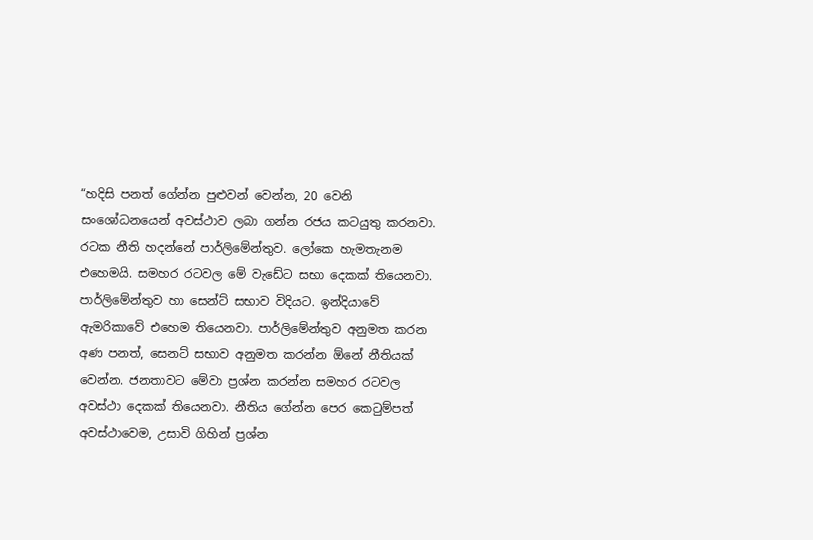“හදිසි පනත් ගේන්න පුළුවන් වෙන්න, 20 වෙනි සංශෝධනයෙන් අවස්ථාව ලබා ගන්න රජය කටයුතු කරනවා. රටක නීති හදන්නේ පාර්ලිමේන්තුව. ලෝකෙ හැමතැනම එහෙමයි. සමහර රටවල මේ වැඩේට සභා දෙකක් තියෙනවා. පාර්ලිමේන්තුව හා සෙන්ට් සභාව විදියට. ඉන්දියාවේ ඇමරිකාවේ එහෙම තියෙනවා. පාර්ලිමේන්තුව අනුමත කරන අණ පනත්, සෙනට් සභාව අනුමත කරන්න ඕනේ නීතියක් වෙන්න. ජනතාවට මේවා ප්‍රශ්න කරන්න සමහර රටවල අවස්ථා දෙකක් තියෙනවා. නීතිය ගේන්න පෙර කෙටුම්පත් අවස්ථාවෙම, උසාවි ගිහින් ප්‍රශ්න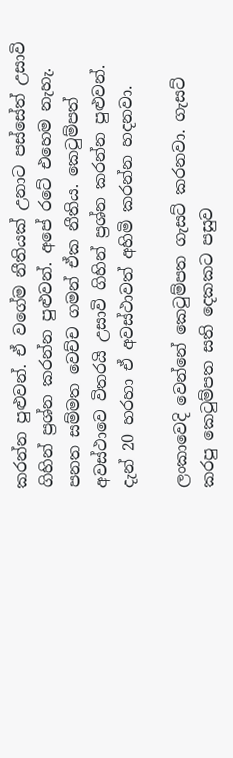කරන්න පුළුවන්. ඒ වගේම නීතියක් උනාට පස්සේත් උසාවි ගිහින් ප්‍රශ්න කරන්න පුළුවන්. අපේ රටේ එහෙම නැහැ. පනත සම්මත වෙච්ච ගමන් ඒක නීතිය. කෙටුම්පත් අවස්ථාවෙ විතරයි උසාවි ගිහින් ප්‍රශ්න කරන්න පුළුවන්. දැන් 20 හරහා ඒ අවස්ථාවත් අහිමි කරන්න හදනවා.

ලංකාවෙදි වෙන්නේ කෙටුම්පත ගැසට් කරනවා. ගැසට් කරපු කෙටුම්පත සති දෙකකට පසුව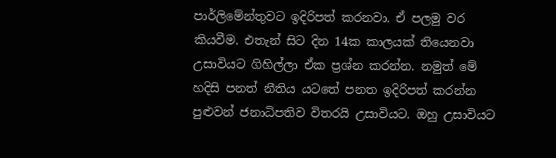පාර්ලිමේන්තුවට ඉදිරිපත් කරනවා. ඒ පලමු වර කියවීම. එතැන් සිට දින 14ක කාලයක් තියෙනවා උසාවියට ගිහිල්ලා ඒක ප්‍රශ්න කරන්න. නමුත් මේ හදිසි පනත් නීතිය යටතේ පනත ඉදිරිපත් කරන්න පුළුවන් ජනාධිපතිව විතරයි උසාවියට. ඔහු උසාවියට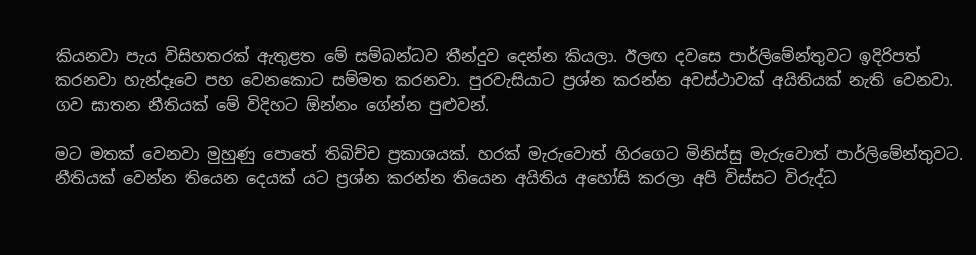කියනවා පැය විසිහතරක් ඇතුළත මේ සම්බන්ධව තීන්දුව දෙන්න කියලා. ඊලඟ දවසෙ පාර්ලිමේන්තුවට ඉදිරිපත් කරනවා හැන්දෑවෙ පහ වෙනකොට සම්මත කරනවා. පුරවැසියාට ප්‍රශ්න කරන්න අවස්ථාවක් අයිතියක් නැති වෙනවා. ගව ඝාතන නීතියක් මේ විදිහට ඕන්නං ගේන්න පුළුවන්.

මට මතක් වෙනවා මුහුණු පොතේ තිබිච්ච ප්‍රකාශයක්. හරක් මැරුවොත් හිරගෙට මිනිස්සු මැරුවොත් පාර්ලිමේන්තුවට. නීතියක් වෙන්න තියෙන දෙයක් යට ප්‍රශ්න කරන්න තියෙන අයිතිය අහෝසි කරලා අපි විස්සට විරුද්ධ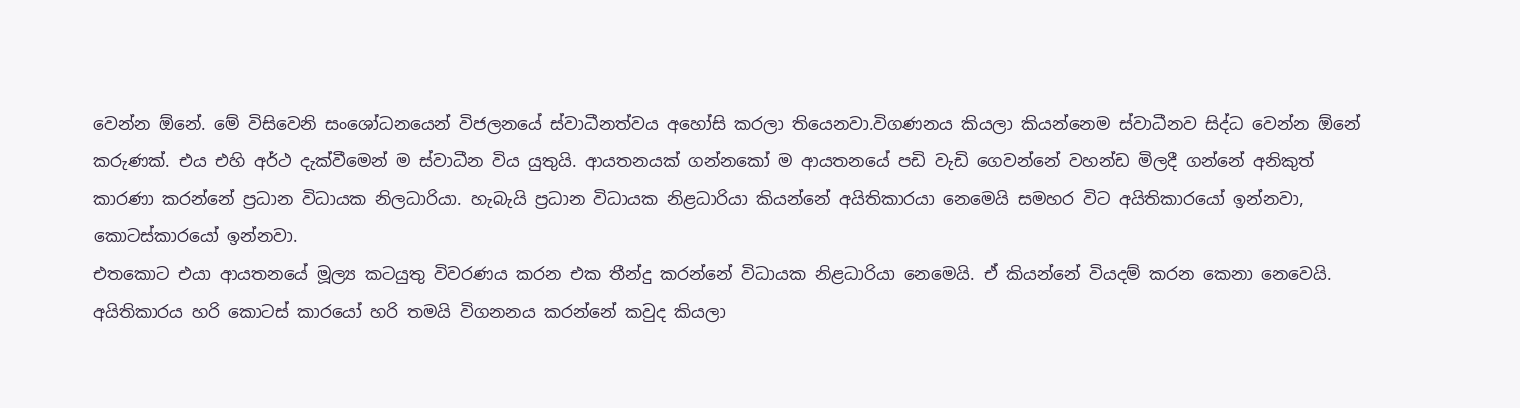වෙන්න ඕනේ. මේ විසිවෙනි සංශෝධනයෙන් විජලනයේ ස්වාධීනත්වය අහෝසි කරලා තියෙනවා.විගණනය කියලා කියන්නෙම ස්වාධීනව සිද්ධ වෙන්න ඕනේ කරුණක්. එය එහි අර්ථ දැක්වීමෙන් ම ස්වාධීන විය යුතුයි. ආයතනයක් ගන්නකෝ ම ආයතනයේ පඩි වැඩි ගෙවන්නේ වහන්ඩ මිලදී ගන්නේ අනිකුත් කාරණා කරන්නේ ප්‍රධාන විධායක නිලධාරියා. හැබැයි ප්‍රධාන විධායක නිළධාරියා කියන්නේ අයිතිකාරයා නෙමෙයි සමහර විට අයිතිකාරයෝ ඉන්නවා, කොටස්කාරයෝ ඉන්නවා.
එතකොට එයා ආයතනයේ මූල්‍ය කටයුතු විවරණය කරන එක තීන්දු කරන්නේ විධායක නිළධාරියා නෙමෙයි. ඒ කියන්නේ වියදම් කරන කෙනා නෙවෙයි. අයිතිකාරය හරි කොටස් කාරයෝ හරි තමයි විගනනය කරන්නේ කවුද කියලා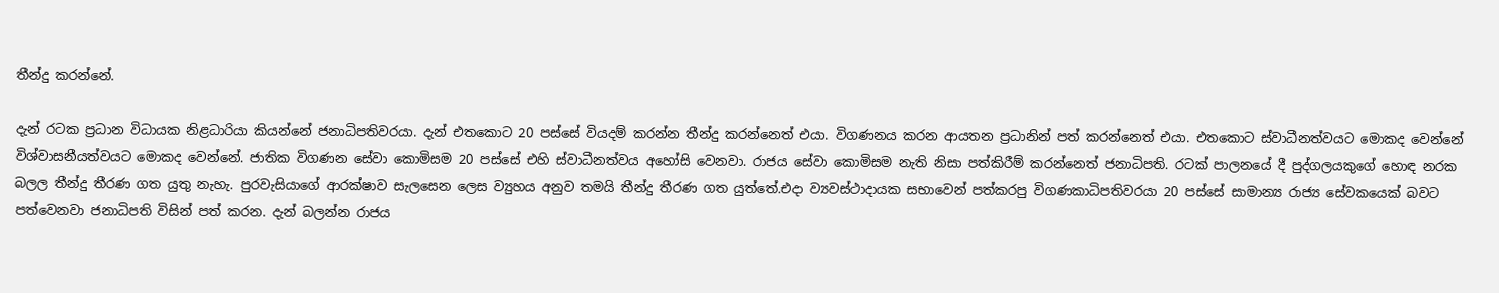තීන්දු කරන්නේ.

දැන් රටක ප්‍රධාන විධායක නිළධාරියා කියන්නේ ජනාධිපතිවරයා. දැන් එතකොට 20 පස්සේ වියදම් කරන්න තීන්දු කරන්නෙත් එයා. විගණනය කරන ආයතන ප්‍රධානින් පත් කරන්නෙත් එයා. එතකොට ස්වාධීනත්වයට මොකද වෙන්නේ විශ්වාසනීයත්වයට මොකද වෙන්නේ. ජාතික විගණන සේවා කොමිසම 20 පස්සේ එහි ස්වාධීනත්වය අහෝසි වෙනවා. රාජය සේවා කොමිසම නැති නිසා පත්කිරීම් කරන්නෙත් ජනාධිපති. රටක් පාලනයේ දී පුද්ගලයකුගේ හොඳ නරක බලල තීන්දු තීරණ ගත යුතු නැහැ. පුරවැසියාගේ ආරක්ෂාව සැලසෙන ලෙස ව්‍යුහය අනුව තමයි තීන්දු තීරණ ගත යුත්තේ.එදා ව්‍යවස්ථාදායක සභාවෙන් පත්කරපු විගණකාධිපතිවරයා 20 පස්සේ සාමාන්‍ය රාජ්‍ය සේවකයෙක් බවට පත්වෙනවා ජනාධිපති විසින් පත් කරන. දැන් බලන්න රාජය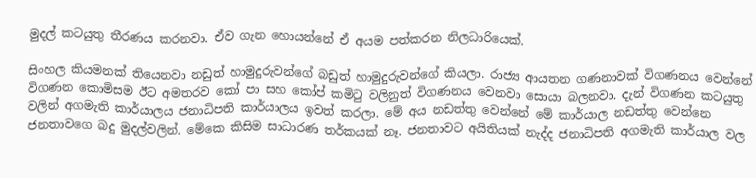මුදල් කටයුතු තීරණය කරනවා. ඒව ගැන හොයන්නේ ඒ අයම පත්කරන නිලධාරියෙක්.

සිංහල කියමනක් තියෙනවා නඩුත් හාමුදුරුවන්ගේ බඩුත් හාමුදුරුවන්ගේ කියලා. රාජ්‍ය ආයතන ගණනාවක් විගණනය වෙන්නේ විගණන කොමිසම ඊට අමතරව කෝ පා සහ කෝප් කමිටු වලිනුත් විගණනය වෙනවා සොයා බලනවා. දැන් විගණන කටයුතු වලින් අගමැති කාර්යාලය ජනාධිපති කාර්යාලය ඉවත් කරලා. මේ අය නඩත්තු වෙන්නේ මේ කාර්යාල නඩත්තු වෙන්නෙ ජනතාවගෙ බදු මුදල්වලින්. මේකෙ කිසිම සාධාරණ තර්කයක් නෑ. ජනතාවට අයිතියක් නැද්ද ජනාධිපති අගමැති කාර්යාල වල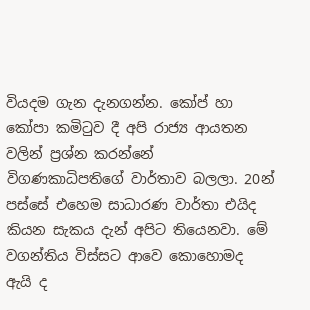වියදම ගැන දැනගන්න. කෝප් හා කෝපා කමිටුව දී අපි රාජ්‍ය ආයතන වලින් ප්‍රශ්න කරන්නේ විගණකාධිපතිගේ වාර්තාව බලලා. 20න් පස්සේ එහෙම සාධාරණ වාර්තා එයිද කියන සැකය දැන් අපිට තියෙනවා. මේ වගන්තිය විස්සට ආවෙ කොහොමද ඇයි ද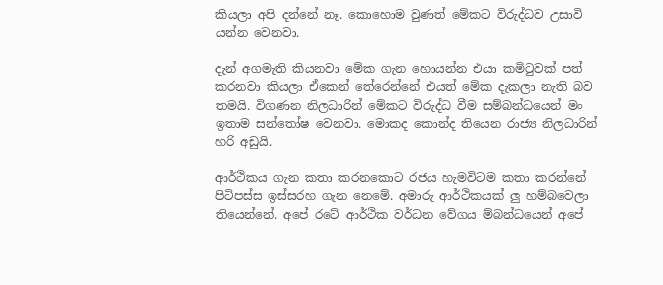කියලා අපි දන්නේ නෑ. කොහොම වුණත් මේකට විරුද්ධව උසාවි යන්න වෙනවා.

දැන් අගමැති කියනවා මේක ගැන හොයන්න එයා කමිටුවක් පත් කරනවා කියලා ඒකෙන් තේරෙන්නේ එයත් මේක දැකලා නැති බව තමයි. විගණන නිලධාරින් මේකට විරුද්ධ වීම සම්බන්ධයෙන් මං ඉතාම සන්තෝෂ වෙනවා. මොකද කොන්ද තියෙන රාජ්‍ය නිලධාරින් හරි අඩුයි.

ආර්ථිකය ගැන කතා කරනකොට රජය හැමවිටම කතා කරන්නේ පිටිපස්ස ඉස්සරහ ගැන නෙමේ. අමාරු ආර්ථිකයක් ලු හම්බවෙලා තියෙන්නේ. අපේ රටේ ආර්ථික වර්ධන වේගය ම්බන්ධයෙන් අපේ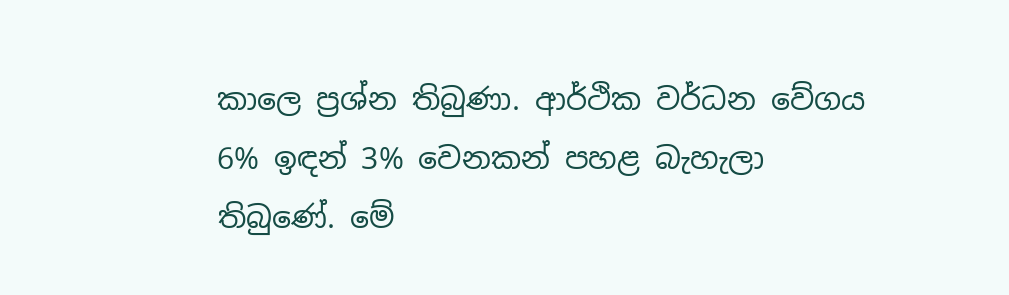කාලෙ ප්‍රශ්න තිබුණා. ආර්ථික වර්ධන වේගය 6% ඉඳන් 3% වෙනකන් පහළ බැහැලා තිබුණේ. මේ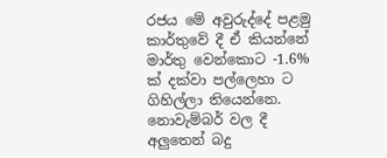රජය මේ අවුරුද්දේ පළමු කාර්තුවේ දී ඒ කියන්නේ මාර්තු වෙන්කොට -1.6% ක් දක්වා පල්ලෙහා ට ගිහිල්ලා තියෙන්නෙ. නොවැම්බර් වල දී අලුතෙන් බදු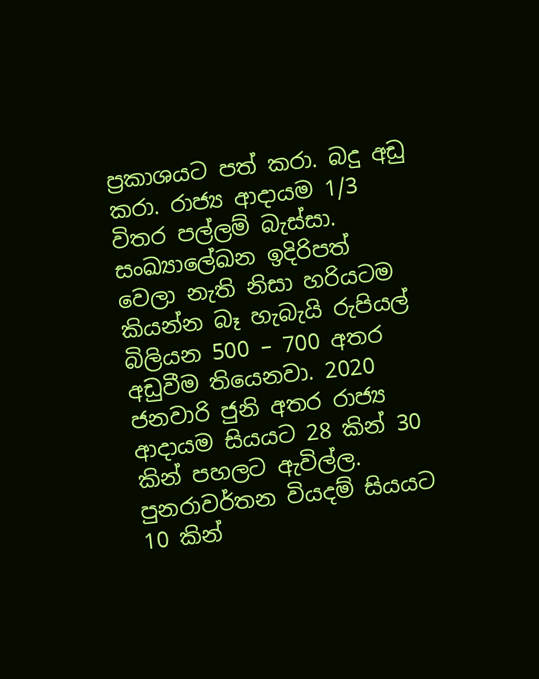ප්‍රකාශයට පත් කරා. බදු අඩු කරා. රාජ්‍ය ආදායම 1/3 විතර පල්ලම් බැස්සා. සංඛ්‍යාලේඛන ඉදිරිපත් වෙලා නැති නිසා හරියටම කියන්න බෑ හැබැයි රුපියල් බිලියන 500 – 700 අතර අඩුවීම තියෙනවා. 2020 ජනවාරි ජුනි අතර රාජ්‍ය ආදායම සියයට 28 කින් 30 කින් පහලට ඇවිල්ල. පුනරාවර්තන වියදම් සියයට 10 කින්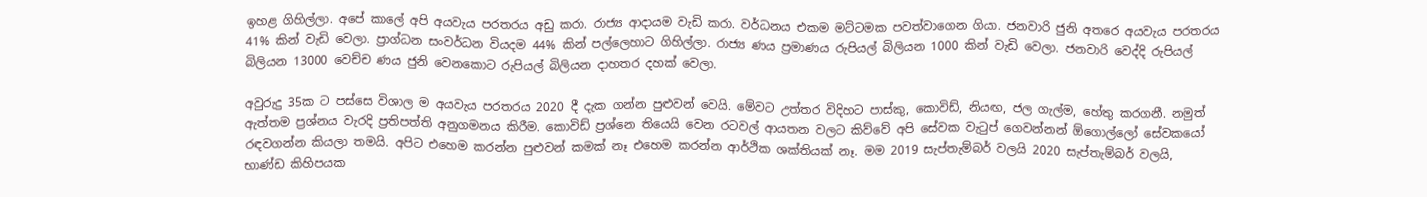ඉහළ ගිහිල්ලා. අපේ කාලේ අපි අයවැය පරතරය අඩු කරා. රාජ්‍ය ආදායම වැඩි කරා. වර්ධනය එකම මට්ටමක පවත්වාගෙන ගියා. ජනවාරි ජුනි අතරෙ අයවැය පරතරය 41% කින් වැඩි වෙලා. ප්‍රාග්ධන සංවර්ධන වියදම 44% කින් පල්ලෙහාට ගිහිල්ලා. රාජ්‍ය ණය ප්‍රමාණය රුපියල් බිලියන 1000 කින් වැඩි වෙලා. ජනවාරි වෙද්දි රුපියල් බිලියන 13000 වෙච්ච ණය ජුනි වෙනකොට රුපියල් බිලියන දාහතර දහක් වෙලා.

අවුරුදු 35ක ට පස්සෙ විශාල ම අයවැය පරතරය 2020 දී දැක ගන්න පුළුවන් වෙයි. මේවට උත්තර විදිහට පාස්කු, කොවිඩ්, නියඟ, ජල ගැල්ම, හේතු කරගනී. නමුත් ඇත්තම ප්‍රශ්නය වැරදි ප්‍රතිපත්ති අනුගමනය කිරීම. කොවිඩ් ප්‍රශ්නෙ තියෙයි වෙන රටවල් ආයතන වලට කිව්වේ අපි සේවක වැටුප් ගෙවන්නන් ඕගොල්ලෝ සේවකයෝ රඳවගන්න කියලා තමයි. අපිට එහෙම කරන්න පුළුවන් කමක් නෑ එහෙම කරන්න ආර්ථික ශක්තියක් නෑ. මම 2019 සැප්තැම්බර් වලයි 2020 සැප්තැම්බර් වලයි, භාණ්ඩ කිහිපයක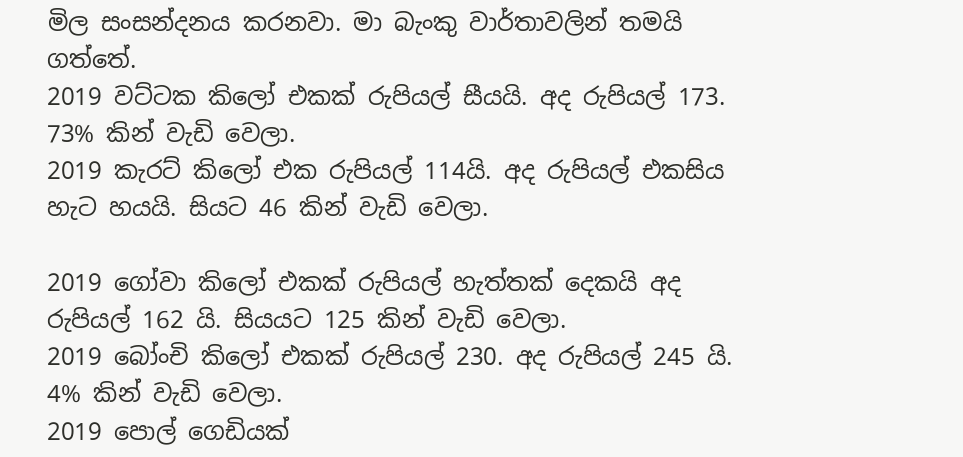මිල සංසන්දනය කරනවා. මා බැංකු වාර්තාවලින් තමයි ගත්තේ.
2019 වට්ටක කිලෝ එකක් රුපියල් සීයයි. අද රුපියල් 173. 73% කින් වැඩි වෙලා.
2019 කැරට් කිලෝ එක රුපියල් 114යි. අද රුපියල් එකසිය හැට හයයි. සියට 46 කින් වැඩි වෙලා.

2019 ගෝවා කිලෝ එකක් රුපියල් හැත්තක් දෙකයි අද රුපියල් 162 යි. සියයට 125 කින් වැඩි වෙලා.
2019 බෝංචි කිලෝ එකක් රුපියල් 230. අද රුපියල් 245 යි. 4% කින් වැඩි වෙලා.
2019 පොල් ගෙඩියක්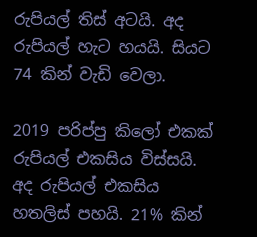රුපියල් තිස් අටයි. අද රුපියල් හැට හයයි. සියට 74 කින් වැඩි වෙලා.

2019 පරිප්පු කිලෝ එකක් රුපියල් එකසිය විස්සයි. අද රුපියල් එකසිය හතලිස් පහයි. 21% කින්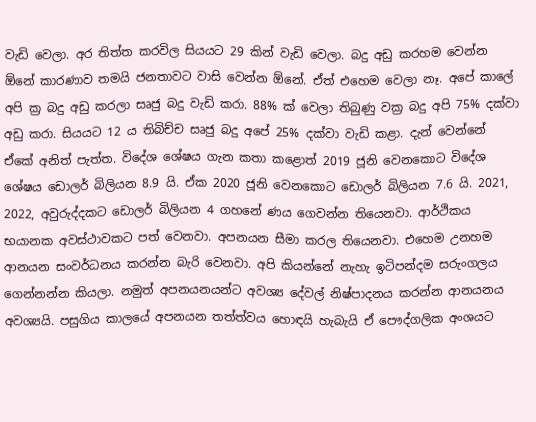වැඩි වෙලා. අර තිත්ත කරවිල සියයට 29 කින් වැඩි වෙලා. බදු අඩු කරහම වෙන්න ඕනේ කාරණාව තමයි ජනතාවට වාසි වෙන්න ඕනේ. ඒත් එහෙම වෙලා නෑ. අපේ කාලේ අපි ක්‍ර බදු අඩු කරලා සෘජු බදු වැඩි කරා. 88% ක් වෙලා තිබුණු වක්‍ර බදු අපි 75% දක්වා අඩු කරා. සියයට 12 ය තිබිච්ච සෘජු බදු අපේ 25% දක්වා වැඩි කළා. දැන් වෙන්නේ ඒකේ අනිත් පැත්ත. විදේශ ශේෂය ගැන කතා කළොත් 2019 ජූනි වෙනකොට විදේශ ශේෂය ඩොලර් බිලියන 8.9 යි. ඒක 2020 ජූනි වෙනකොට ඩොලර් බිලියන 7.6 යි. 2021, 2022, අවුරුද්දකට ඩොලර් බිලියන 4 ගහනේ ණය ගෙවන්න තියෙනවා. ආර්ථිකය භයානක අවස්ථාවකට පත් වෙනවා. අපනයන සීමා කරල තියෙනවා. එහෙම උනහම ආනයන සංවර්ධනය කරන්න බැරි වෙනවා. අපි කියන්නේ නැහැ ඉටිපන්දම සරුංගලය ගෙන්නන්න කියලා. නමුත් අපනයනයන්ට අවශ්‍ය දේවල් නිෂ්පාදනය කරන්න ආනයනය අවශ්‍යයි. පසුගිය කාලයේ අපනයන තත්ත්වය හොඳයි හැබැයි ඒ පෞද්ගලික අංශයට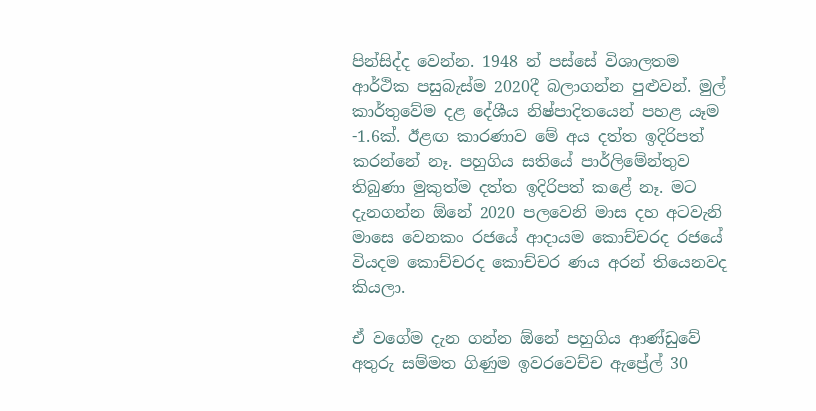පින්සිද්ද වෙන්න. 1948 න් පස්සේ විශාලතම ආර්ථික පසුබැස්ම 2020දී බලාගන්න පුළුවන්. මුල් කාර්තුවේම දළ දේශීය නිෂ්පාදිතයෙන් පහළ යෑම -1.6ක්. ඊළඟ කාරණාව මේ අය දත්ත ඉදිරිපත් කරන්නේ නෑ. පහුගිය සතියේ පාර්ලිමේන්තුව තිබුණා මුකුත්ම දත්ත ඉදිරිපත් කළේ නෑ. මට දැනගන්න ඕනේ 2020 පලවෙනි මාස දහ අටවැනි මාසෙ වෙනකං රජයේ ආදායම කොච්චරද රජයේ වියදම කොච්චරද කොච්චර ණය අරන් තියෙනවද කියලා.

ඒ වගේම දැන ගන්න ඕනේ පහුගිය ආණ්ඩුවේ අතුරු සම්මත ගිණුම ඉවරවෙච්ච ඇප්‍රේල් 30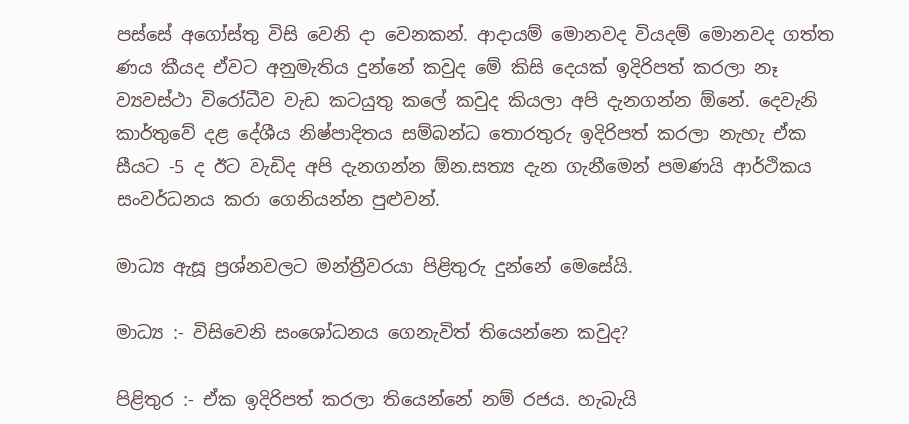පස්සේ අගෝස්තු විසි වෙනි දා වෙනකන්. ආදායම් මොනවද වියදම් මොනවද ගත්ත ණය කීයද ඒවට අනුමැතිය දුන්නේ කවුද මේ කිසි දෙයක් ඉදිරිපත් කරලා නෑ ව්‍යවස්ථා විරෝධීව වැඩ කටයුතු කලේ කවුද කියලා අපි දැනගන්න ඕනේ. දෙවැනි කාර්තුවේ දළ දේශීය නිෂ්පාදිතය සම්බන්ධ තොරතුරු ඉදිරිපත් කරලා නැහැ ඒක සීයට -5 ද ඊට වැඩිද අපි දැනගන්න ඕන.සත්‍ය දැන ගැනීමෙන් පමණයි ආර්ථිකය සංවර්ධනය කරා ගෙනියන්න පුළුවන්.

මාධ්‍ය ඇසූ ප්‍රශ්නවලට මන්ත්‍රීවරයා පිළිතුරු දුන්නේ මෙසේයි.

මාධ්‍ය :- විසිවෙනි සංශෝධනය ගෙනැවිත් තියෙන්නෙ කවුද?

පිළිතුර :- ඒක ඉදිරිපත් කරලා තියෙන්නේ නම් රජය. හැබැයි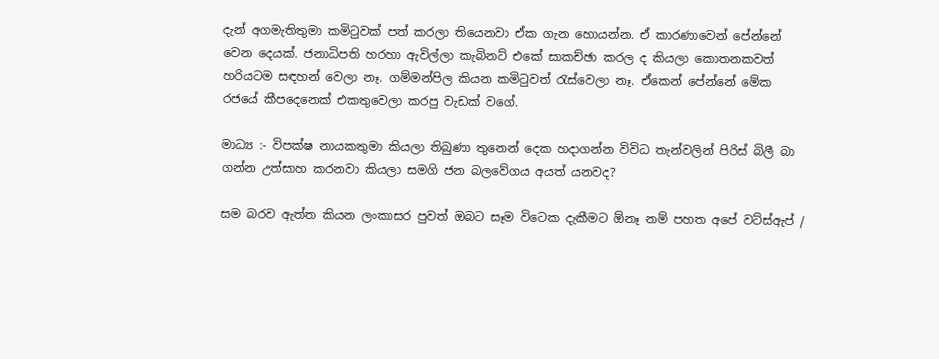දැන් අගමැතිතුමා කමිටුවක් පත් කරලා තියෙනවා ඒක ගැන හොයන්න. ඒ කාරණාවෙන් පේන්නේ වෙන දෙයක්. ජනාධිපති හරහා ඇවිල්ලා කැබිනට් එකේ සාකච්ඡා කරල ද කියලා කොතනකවත් හරියටම සඳහන් වෙලා නෑ. ගම්මන්පිල කියන කමිටුවත් රැස්වෙලා නෑ. ඒකෙන් පේන්නේ මේක රජයේ කීපදෙනෙක් එකතුවෙලා කරපු වැඩක් වගේ.

මාධ්‍ය :- විපක්ෂ නායකතුමා කියලා තිබුණා තුනෙන් දෙක හදාගන්න විවිධ තැන්වලින් පිරිස් බිලී බා ගන්න උත්සාහ කරනවා කියලා සමගි ජන බලවේගය අයත් යනවද?

සම බරව ඇත්ත කියන ලංකාසර පුවත් ඔබට සෑම විටෙක දැකීමට ඕනෑ නම් පහත අපේ වට්ස්ඇප් /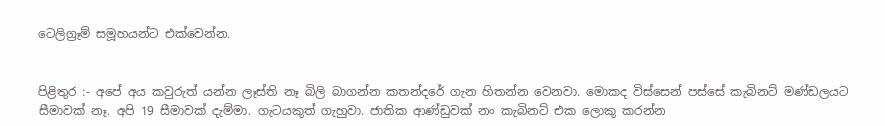ටෙලිග්‍රෑම් සමූහයන්ට එක්වෙන්න.


පිළිතුර :- අපේ අය කවුරුත් යන්න ලෑස්ති නෑ බිලි බාගන්න කතන්දරේ ගැන හිතන්න වෙනවා. මොකද විස්සෙන් පස්සේ කැබිනට් මණ්ඩලයට සීමාවක් නෑ. අපි 19 සීමාවක් දැම්මා. ගැටයකුත් ගැහුවා. ජාතික ආණ්ඩුවක් නං කැබිනට් එක ලොකු කරන්න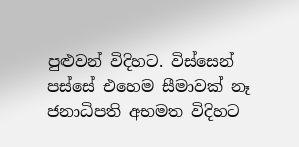පුළුවන් විදිහට. විස්සෙන් පස්සේ එහෙම සීමාවක් නෑ ජනාධිපති අභමත විදිහට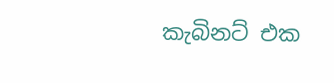කැබිනට් එක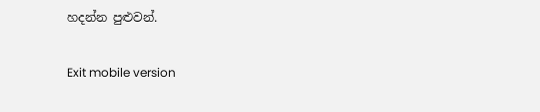හදන්න පුළුවන්.

Exit mobile version